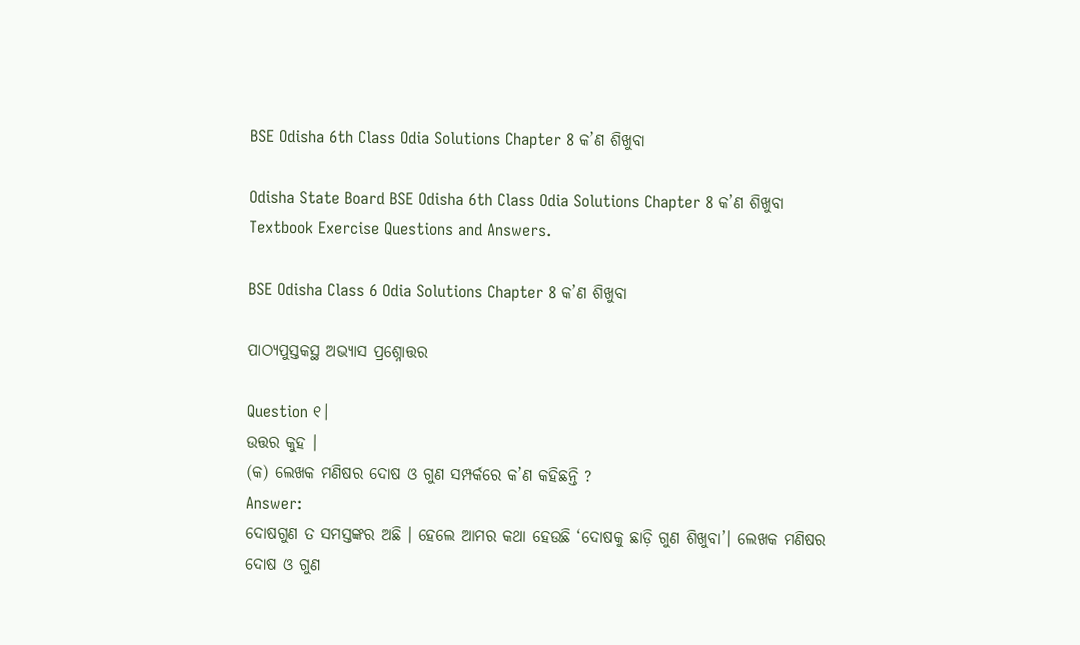BSE Odisha 6th Class Odia Solutions Chapter 8 କ’ଣ ଶିଖୁବା

Odisha State Board BSE Odisha 6th Class Odia Solutions Chapter 8 କ’ଣ ଶିଖୁବା Textbook Exercise Questions and Answers.

BSE Odisha Class 6 Odia Solutions Chapter 8 କ’ଣ ଶିଖୁବା

ପାଠ୍ୟପୁସ୍ତକସ୍ଥ ଅଭ୍ୟାସ ପ୍ରଶ୍ନୋତ୍ତର

Question ୧।
ଉତ୍ତର କୁହ ।
(କ) ଲେଖକ ମଣିଷର ଦୋଷ ଓ ଗୁଣ ସମ୍ପର୍କରେ କ’ଣ କହିଛନ୍ତି ?
Answer:
ଦୋଷଗୁଣ ତ ସମସ୍ତଙ୍କର ଅଛି । ହେଲେ ଆମର କଥା ହେଉଛି ‘ଦୋଷକୁ ଛାଡ଼ି ଗୁଣ ଶିଖୁବା’। ଲେଖକ ମଣିଷର ଦୋଷ ଓ ଗୁଣ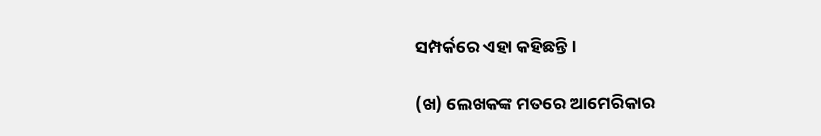ସମ୍ପର୍କରେ ଏହା କହିଛନ୍ତି ।

(ଖ) ଲେଖକଙ୍କ ମତରେ ଆମେରିକାର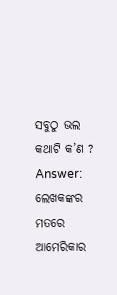ସବୁଠୁ ଭଲ କଥାଟି କ’ଣ ?
Answer:
ଲେଖକଙ୍କର ମତରେ ଆମେରିକାର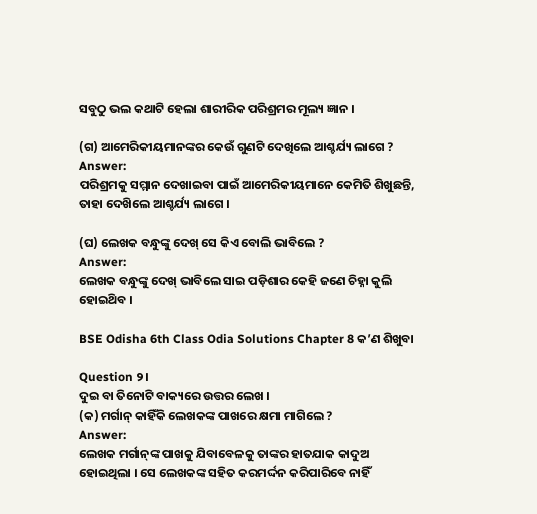ସବୁଠୁ ଭଲ କଥାଟି ହେଲା ଶାରୀରିକ ପରିଶ୍ରମର ମୂଲ୍ୟ ଜ୍ଞାନ ।

(ଗ) ଆମେରିକୀୟମାନଙ୍କର କେଉଁ ଗୁଣଟି ଦେଖିଲେ ଆଶ୍ଚର୍ଯ୍ୟ ଲାଗେ ?
Answer:
ପରିଶ୍ରମକୁ ସମ୍ମାନ ଦେଖାଇବା ପାଇଁ ଆମେରିକୀୟମାନେ କେମିତି ଶିଖୁଛନ୍ତି, ତାହା ଦେଖ‌ିଲେ ଆଶ୍ଚର୍ଯ୍ୟ ଲାଗେ ।

(ଘ) ଲେଖକ ବନ୍ଧୁଙ୍କୁ ଦେଖ୍ ସେ କିଏ ବୋଲି ଭାବିଲେ ?
Answer:
ଲେଖକ ବନ୍ଧୁଙ୍କୁ ଦେଖ୍ ଭାବିଲେ ସାଇ ପଡ଼ିଶାର କେହି ଜଣେ ଚିହ୍ନା କୁଲି ହୋଇଥ‌ିବ ।

BSE Odisha 6th Class Odia Solutions Chapter 8 କ’ଣ ଶିଖୁବା

Question ୨।
ଦୁଇ ବା ତିନୋଟି ବାକ୍ୟରେ ଉତ୍ତର ଲେଖ ।
(କ) ମର୍ଗାନ୍ କାହିଁକି ଲେଖକଙ୍କ ପାଖରେ କ୍ଷମା ମାଗିଲେ ?
Answer:
ଲେଖକ ମର୍ଗାନ୍‌ଙ୍କ ପାଖକୁ ଯିବାବେଳକୁ ତାଙ୍କର ହାତଯାକ କାଦୁଅ ହୋଇଥିଲା । ସେ ଲେଖକଙ୍କ ସହିତ କରମର୍ଦ୍ଦନ କରିପାରିବେ ନାହିଁ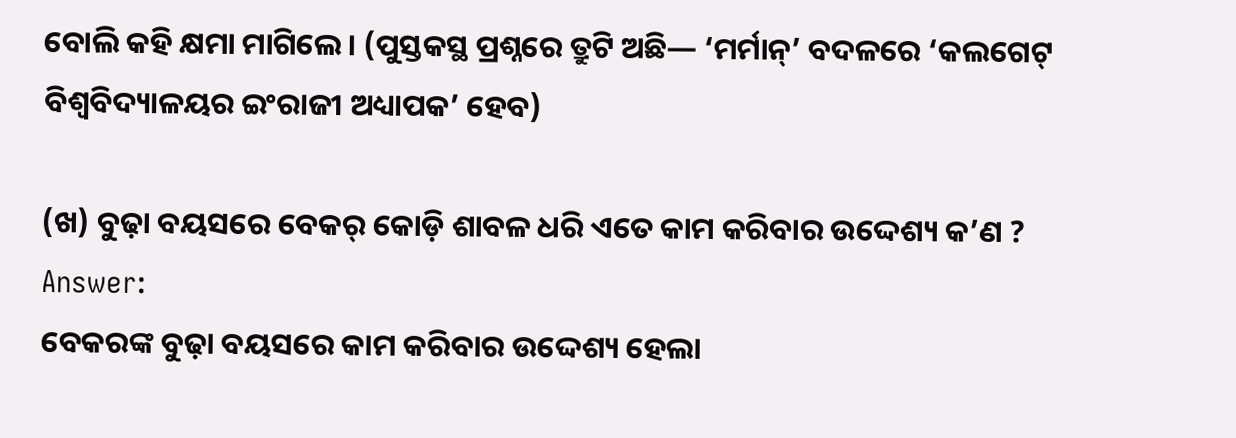ବୋଲି କହି କ୍ଷମା ମାଗିଲେ । (ପୁସ୍ତକସ୍ଥ ପ୍ରଶ୍ନରେ ତ୍ରୁଟି ଅଛି— ‘ମର୍ମାନ୍’ ବଦଳରେ ‘କଲଗେଟ୍ ବିଶ୍ବବିଦ୍ୟାଳୟର ଇଂରାଜୀ ଅଧ୍ୟାପକ’ ହେବ)

(ଖ) ବୁଢ଼ା ବୟସରେ ବେକର୍‌ କୋଡ଼ି ଶାବଳ ଧରି ଏତେ କାମ କରିବାର ଉଦ୍ଦେଶ୍ୟ କ’ଣ ?
Answer:
ବେକରଙ୍କ ବୁଢ଼ା ବୟସରେ କାମ କରିବାର ଉଦ୍ଦେଶ୍ୟ ହେଲା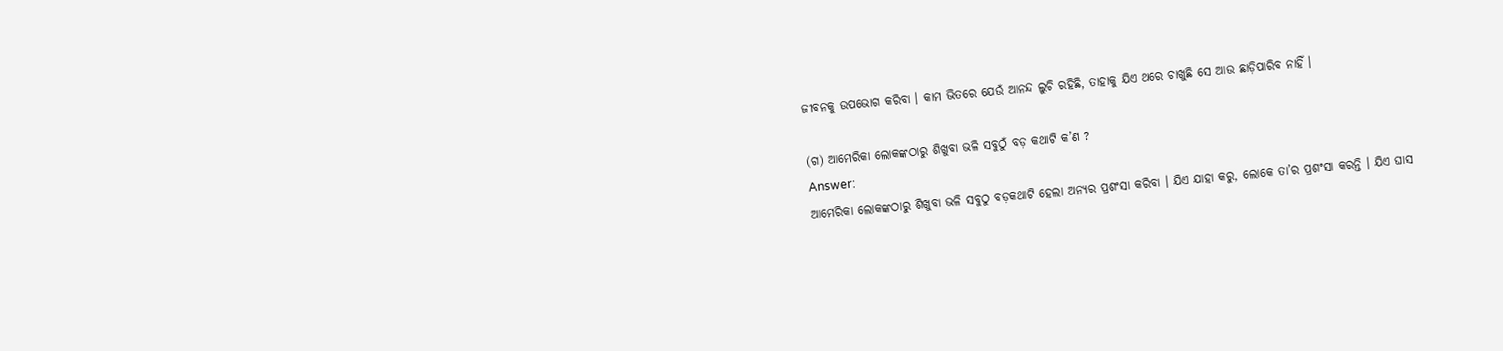ଜୀବନକୁ ଉପଭୋଗ କରିବା । କାମ ଭିତରେ ଯେଉଁ ଆନନ୍ଦ ଲୁଚି ରହିଛି, ତାହାକୁ ଯିଏ ଥରେ ଚାଖୁଛି ସେ ଆଉ ଛାଡ଼ିପାରିବ ନାହିଁ ।

(ଗ) ଆମେରିକା ଲୋକଙ୍କଠାରୁ ଶିଖୁବା ଭଳି ସବୁଠୁଁ ବଡ଼ କଥାଟି କ’ଣ ?
Answer:
ଆମେରିକା ଲୋକଙ୍କଠାରୁ ଶିଖୁବା ଭଳି ସବୁଠୁ ବଡ଼କଥାଟି ହେଲା ଅନ୍ୟର ପ୍ରଶଂସା କରିବା । ଯିଏ ଯାହା କରୁ, ଲୋକେ ତା’ର ପ୍ରଶଂସା କରନ୍ତି । ଯିଏ ଘାସ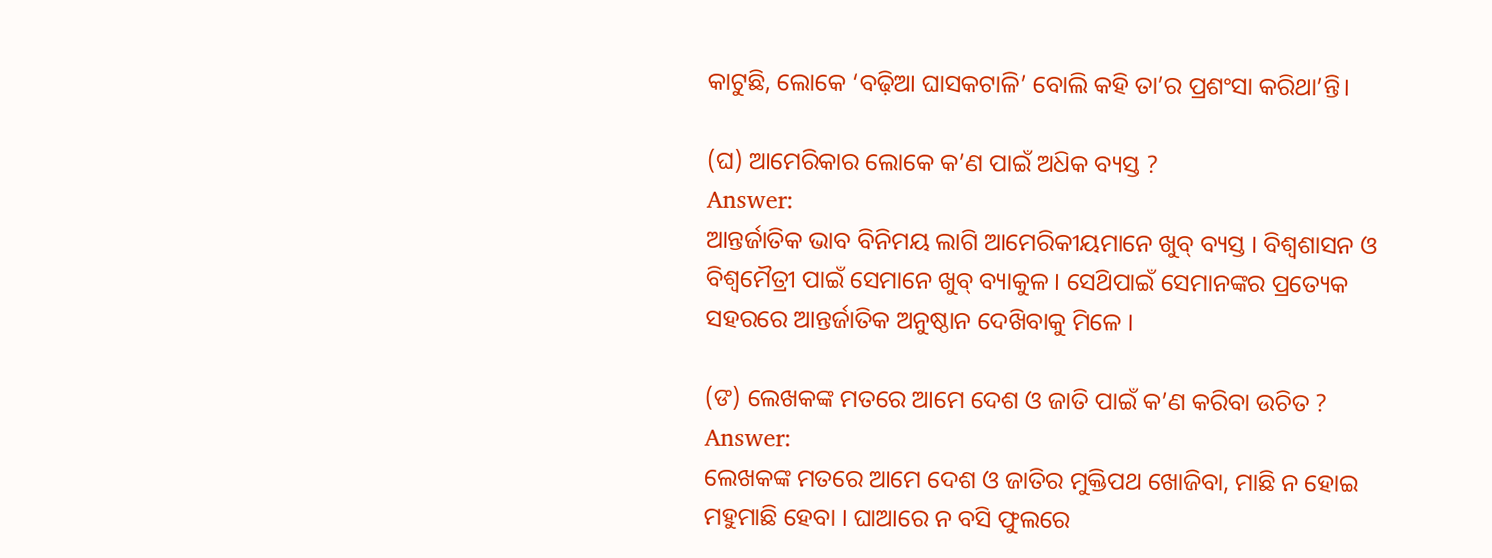କାଟୁଛି, ଲୋକେ ‘ବଢ଼ିଆ ଘାସକଟାଳି’ ବୋଲି କହି ତା’ର ପ୍ରଶଂସା କରିଥା’ନ୍ତି।

(ଘ) ଆମେରିକାର ଲୋକେ କ’ଣ ପାଇଁ ଅଧ‌ିକ ବ୍ୟସ୍ତ ?
Answer:
ଆନ୍ତର୍ଜାତିକ ଭାବ ବିନିମୟ ଲାଗି ଆମେରିକୀୟମାନେ ଖୁବ୍ ବ୍ୟସ୍ତ । ବିଶ୍ଵଶାସନ ଓ ବିଶ୍ଵମୈତ୍ରୀ ପାଇଁ ସେମାନେ ଖୁବ୍ ବ୍ୟାକୁଳ । ସେଥ‌ିପାଇଁ ସେମାନଙ୍କର ପ୍ରତ୍ୟେକ ସହରରେ ଆନ୍ତର୍ଜାତିକ ଅନୁଷ୍ଠାନ ଦେଖ‌ିବାକୁ ମିଳେ ।

(ଙ) ଲେଖକଙ୍କ ମତରେ ଆମେ ଦେଶ ଓ ଜାତି ପାଇଁ କ’ଣ କରିବା ଉଚିତ ?
Answer:
ଲେଖକଙ୍କ ମତରେ ଆମେ ଦେଶ ଓ ଜାତିର ମୁକ୍ତିପଥ ଖୋଜିବା, ମାଛି ନ ହୋଇ ମହୁମାଛି ହେବା । ଘାଆରେ ନ ବସି ଫୁଲରେ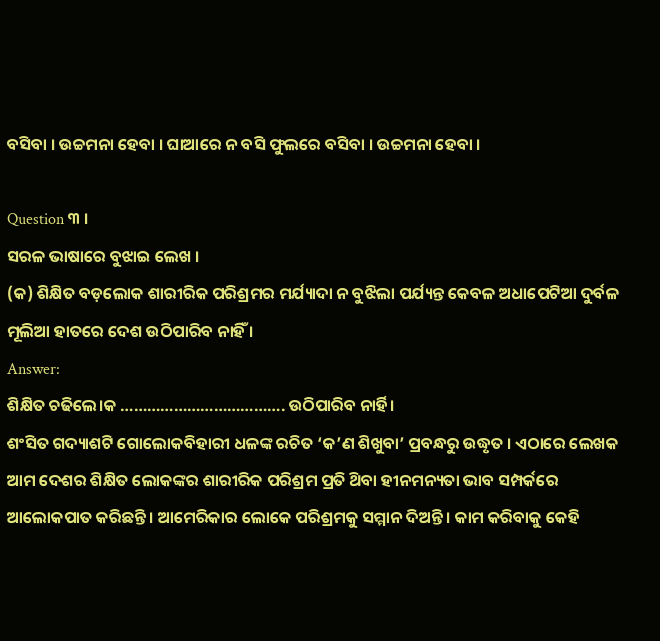ବସିବା । ଉଚ୍ଚମନା ହେବା । ଘାଆରେ ନ ବସି ଫୁଲରେ ବସିବା । ଉଚ୍ଚମନା ହେବା ।

Question ୩ ।
ସରଳ ଭାଷାରେ ବୁଝାଇ ଲେଖ ।
(କ) ଶିକ୍ଷିତ ବଡ଼ଲୋକ ଶାରୀରିକ ପରିଶ୍ରମର ମର୍ଯ୍ୟାଦା ନ ବୁଝିଲା ପର୍ଯ୍ୟନ୍ତ କେବଳ ଅଧାପେଟିଆ ଦୁର୍ବଳ ମୂଲିଆ ହାତରେ ଦେଶ ଉଠିପାରିବ ନାହିଁ ।
Answer:
ଶିକ୍ଷିତ ଚଢିଲେ।କ ………………………………. ଉଠିପାରିବ ନାର୍ହି।
ଶଂସିତ ଗଦ୍ୟାଶଟି ଗୋଲୋକବିହାରୀ ଧଳଙ୍କ ରଚିତ ‘କ’ଣ ଶିଖୁବା’ ପ୍ରବନ୍ଧରୁ ଉଦ୍ଧୃତ । ଏଠାରେ ଲେଖକ ଆମ ଦେଶର ଶିକ୍ଷିତ ଲୋକଙ୍କର ଶାରୀରିକ ପରିଶ୍ରମ ପ୍ରତି ଥ‌ିବା ହୀନମନ୍ୟତା ଭାବ ସମ୍ପର୍କରେ ଆଲୋକପାତ କରିଛନ୍ତି । ଆମେରିକାର ଲୋକେ ପରିଶ୍ରମକୁ ସମ୍ମାନ ଦିଅନ୍ତି । କାମ କରିବାକୁ କେହି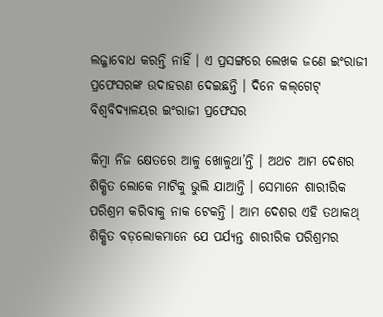ଲଜ୍ଜାବୋଧ କରନ୍ତି ନାହିଁ । ଏ ପ୍ରସଙ୍ଗରେ ଲେଖକ ଜଣେ ଇଂରାଜୀ ପ୍ରଫେସରଙ୍କ ଉଦାହରଣ ଦେଇଛନ୍ତି । ଦିନେ କଲ୍‌ଗେଟ୍ ବିଶ୍ଵବିଦ୍ୟାଳୟର ଇଂରାଜୀ ପ୍ରଫେସର

କିମ୍ବା ନିଜ କ୍ଷେତରେ ଆଳୁ ଖୋଳୁଥା’ନ୍ତି । ଅଥଚ ଆମ ଦେଶର ଶିକ୍ଷିତ ଲୋକେ ମାଟିକୁ ଭୁଲି ଯାଆନ୍ତି । ସେମାନେ ଶାରୀରିକ ପରିଶ୍ରମ କରିବାକୁ ନାକ ଟେକନ୍ତି । ଆମ ଦେଶର ଏହି ତଥାକଥ୍ ଶିକ୍ଷିତ ବଡ଼ଲୋକମାନେ ଯେ ପର୍ଯ୍ୟନ୍ତ ଶାରୀରିକ ପରିଶ୍ରମର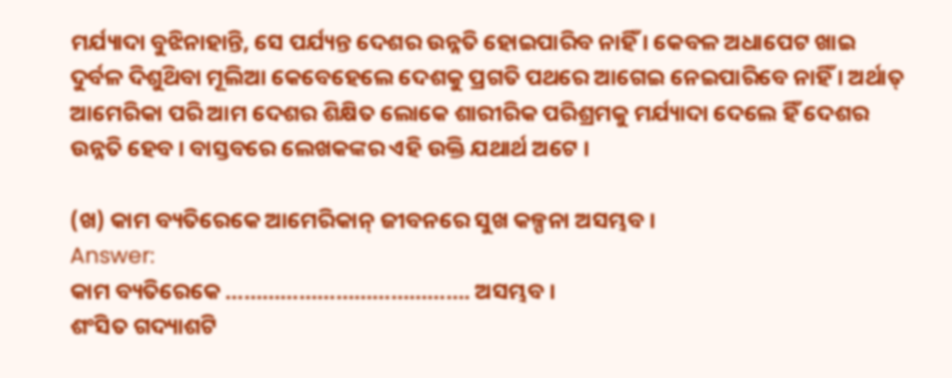ମର୍ଯ୍ୟାଦା ବୁଝିନାହାନ୍ତି, ସେ ପର୍ଯ୍ୟନ୍ତ ଦେଶର ଉନ୍ନତି ହୋଇପାରିବ ନାହିଁ । କେବଳ ଅଧାପେଟ ଖାଇ ଦୁର୍ବଳ ଦିଶୁଥ‌ିବା ମୂଲିଆ କେବେହେଲେ ଦେଶକୁ ପ୍ରଗତି ପଥରେ ଆଗେଇ ନେଇପାରିବେ ନାହିଁ । ଅର୍ଥାତ୍‌ ଆମେରିକା ପରି ଆମ ଦେଶର ଶିକ୍ଷିତ ଲୋକେ ଶାରୀରିକ ପରିଶ୍ରମକୁ ମର୍ଯ୍ୟାଦା ଦେଲେ ହିଁ ଦେଶର ଉନ୍ନତି ହେବ । ବାସ୍ତବରେ ଲେଖକଙ୍କର ଏହି ଉକ୍ତି ଯଥାର୍ଥ ଅଟେ ।

(ଖ) କାମ ବ୍ୟତିରେକେ ଆମେରିକାନ୍‌ ଜୀବନରେ ସୁଖ କଳ୍ପନା ଅସମ୍ଭବ ।
Answer:
କାମ ବ୍ୟତିରେକେ …………………………………. ଅସମ୍ଭବ ।
ଶଂସିତ ଗଦ୍ୟାଶଟି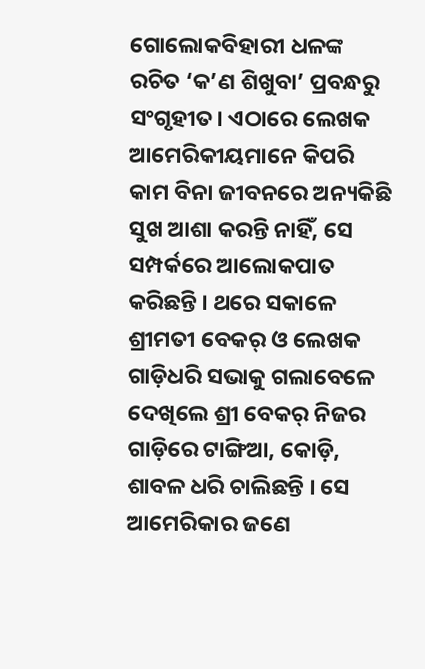ଗୋଲୋକବିହାରୀ ଧଳଙ୍କ ରଚିତ ‘କ’ଣ ଶିଖୁବା’ ପ୍ରବନ୍ଧରୁ ସଂଗୃହୀତ। ଏଠାରେ ଲେଖକ ଆମେରିକୀୟମାନେ କିପରି କାମ ବିନା ଜୀବନରେ ଅନ୍ୟକିଛି ସୁଖ ଆଶା କରନ୍ତି ନାହିଁ, ସେ ସମ୍ପର୍କରେ ଆଲୋକପାତ କରିଛନ୍ତି । ଥରେ ସକାଳେ ଶ୍ରୀମତୀ ବେକର୍ ଓ ଲେଖକ ଗାଡ଼ିଧରି ସଭାକୁ ଗଲାବେଳେ ଦେଖିଲେ ଶ୍ରୀ ବେକର୍‌ ନିଜର ଗାଡ଼ିରେ ଟାଙ୍ଗିଆ, କୋଡ଼ି, ଶାବଳ ଧରି ଚାଲିଛନ୍ତି । ସେ ଆମେରିକାର ଜଣେ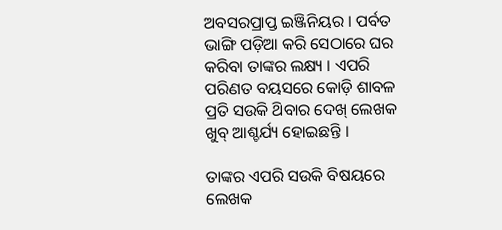ଅବସରପ୍ରାପ୍ତ ଇଞ୍ଜିନିୟର । ପର୍ବତ ଭାଙ୍ଗି ପଡ଼ିଆ କରି ସେଠାରେ ଘର କରିବା ତାଙ୍କର ଲକ୍ଷ୍ୟ । ଏପରି ପରିଣତ ବୟସରେ କୋଡ଼ି ଶାବଳ ପ୍ରତି ସଉକି ଥ‌ିବାର ଦେଖ୍ ଲେଖକ ଖୁବ୍ ଆଶ୍ଚର୍ଯ୍ୟ ହୋଇଛନ୍ତି ।

ତାଙ୍କର ଏପରି ସଉକି ବିଷୟରେ ଲେଖକ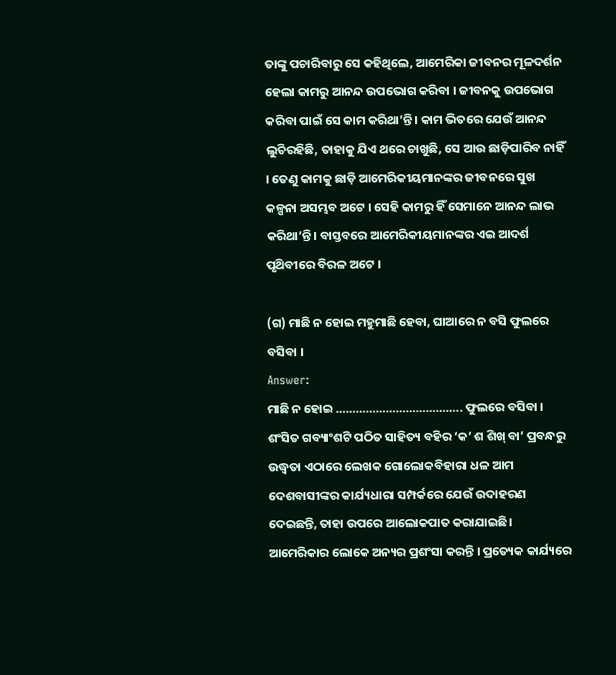ତାଙ୍କୁ ପଚାରିବାରୁ ସେ କହିଥିଲେ, ଆମେରିକା ଜୀବନର ମୂଳଦର୍ଶନ ହେଲା କାମରୁ ଆନନ୍ଦ ଉପଭୋଗ କରିବା । ଜୀବନକୁ ଉପଭୋଗ କରିବା ପାଇଁ ସେ କାମ କରିଥା’ନ୍ତି । କାମ ଭିତରେ ଯେଉଁ ଆନନ୍ଦ ଲୁଚିରହିଛି, ତାହାକୁ ଯିଏ ଥରେ ଚାଖୁଛି, ସେ ଆଉ ଛାଡ଼ିପାରିବ ନାହିଁ । ତେଣୁ କାମକୁ ଛାଡ଼ି ଆମେରିକୀୟମାନଙ୍କର ଜୀବନରେ ସୁଖ କଳ୍ପନା ଅସମ୍ଭବ ଅଟେ । ସେହି କାମରୁ ହିଁ ସେମାନେ ଆନନ୍ଦ ଲାଭ କରିଥା’ନ୍ତି । ବାସ୍ତବରେ ଆମେରିକୀୟମାନଙ୍କର ଏଇ ଆଦର୍ଶ ପୃଥ‌ିବୀରେ ବିରଳ ଅଟେ ।

(ଗ) ମାଛି ନ ହୋଇ ମହୁମାଛି ହେବା, ଘାଆରେ ନ ବସି ଫୁଲରେ ବସିବା ।
Answer:
ମାଛି ନ ହୋଇ ……………………………….. ଫୁଲରେ ବସିବା ।
ଶଂସିତ ଗବ୍ୟାଂଶଟି ପଠିତ ସାହିତ୍ୟ ବହିର ‘କ’ ଶ ଶିଖ୍ ବା’ ପ୍ରବନ୍ଧରୁ ଉଦ୍ଧ୍ୱତା ଏଠାରେ ଲେଖକ ଗୋଲୋକବିହାରା ଧଳ ଆମ ଦେଶବାସୀଙ୍କର କାର୍ଯ୍ୟଧାରା ସମ୍ପର୍କରେ ଯେଉଁ ଉଦାହରଣ ଦେଇଛନ୍ତି, ତାହା ଉପରେ ଆଲୋକପାତ କରାଯାଇଛି। ଆମେରିକାର ଲୋକେ ଅନ୍ୟର ପ୍ରଶଂସା କରନ୍ତି । ପ୍ରତ୍ୟେକ କାର୍ଯ୍ୟରେ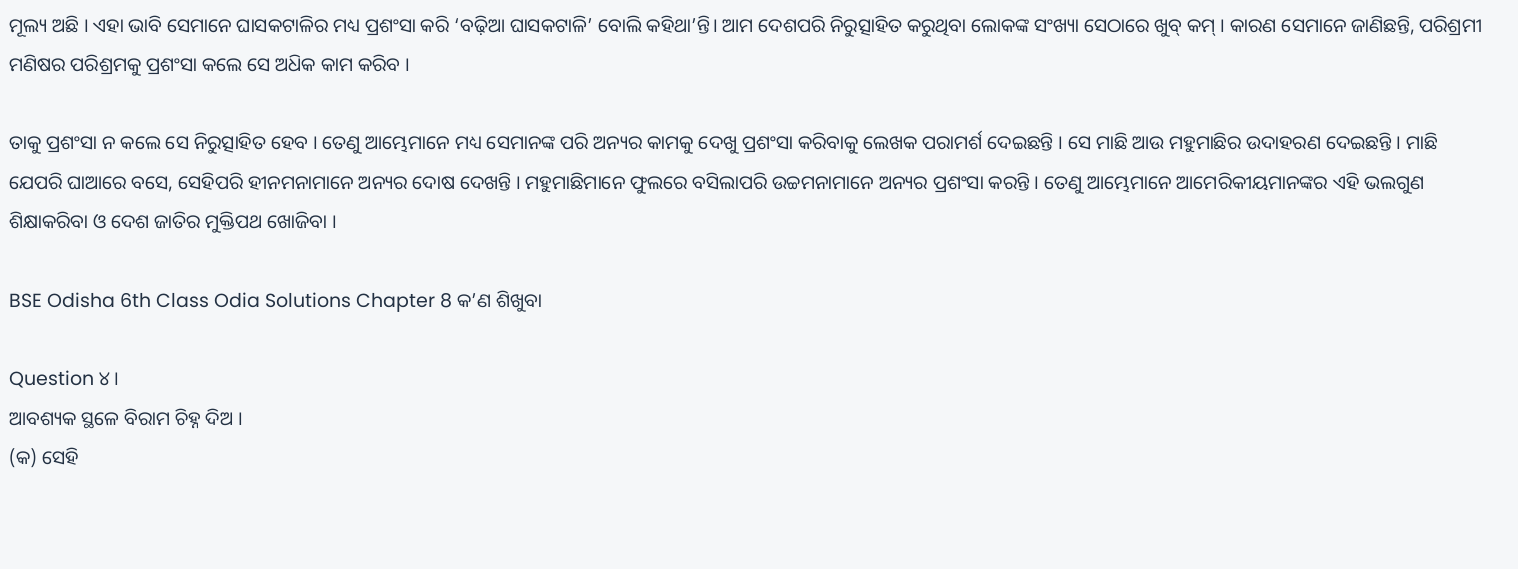ମୂଲ୍ୟ ଅଛି । ଏହା ଭାବି ସେମାନେ ଘାସକଟାଳିର ମଧ୍ୟ ପ୍ରଶଂସା କରି ‘ବଢ଼ିଆ ଘାସକଟାଳି’ ବୋଲି କହିଥା’ନ୍ତି। ଆମ ଦେଶପରି ନିରୁତ୍ସାହିତ କରୁଥିବା ଲୋକଙ୍କ ସଂଖ୍ୟା ସେଠାରେ ଖୁବ୍ କମ୍ । କାରଣ ସେମାନେ ଜାଣିଛନ୍ତି, ପରିଶ୍ରମୀ ମଣିଷର ପରିଶ୍ରମକୁ ପ୍ରଶଂସା କଲେ ସେ ଅଧ‌ିକ କାମ କରିବ ।

ତାକୁ ପ୍ରଶଂସା ନ କଲେ ସେ ନିରୁତ୍ସାହିତ ହେବ । ତେଣୁ ଆମ୍ଭେମାନେ ମଧ୍ୟ ସେମାନଙ୍କ ପରି ଅନ୍ୟର କାମକୁ ଦେଖୁ ପ୍ରଶଂସା କରିବାକୁ ଲେଖକ ପରାମର୍ଶ ଦେଇଛନ୍ତି । ସେ ମାଛି ଆଉ ମହୁମାଛିର ଉଦାହରଣ ଦେଇଛନ୍ତି । ମାଛି ଯେପରି ଘାଆରେ ବସେ, ସେହିପରି ହୀନମନାମାନେ ଅନ୍ୟର ଦୋଷ ଦେଖନ୍ତି । ମହୁମାଛିମାନେ ଫୁଲରେ ବସିଲାପରି ଉଚ୍ଚମନାମାନେ ଅନ୍ୟର ପ୍ରଶଂସା କରନ୍ତି । ତେଣୁ ଆମ୍ଭେମାନେ ଆମେରିକୀୟମାନଙ୍କର ଏହି ଭଲଗୁଣ ଶିକ୍ଷାକରିବା ଓ ଦେଶ ଜାତିର ମୁକ୍ତିପଥ ଖୋଜିବା ।

BSE Odisha 6th Class Odia Solutions Chapter 8 କ’ଣ ଶିଖୁବା

Question ୪।
ଆବଶ୍ୟକ ସ୍ଥଳେ ବିରାମ ଚିହ୍ନ ଦିଅ ।
(କ) ସେହି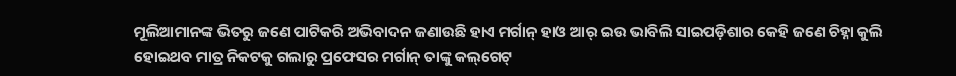ମୂଲିଆମାନଙ୍କ ଭିତରୁ ଜଣେ ପାଟିକରି ଅଭିବାଦନ ଜଣାଉଛି ହାଏ ମର୍ଗାନ୍ ହାଓ ଆର୍ ଇଉ ଭାବିଲି ସାଇପଡ଼ିଶାର କେହି ଜଣେ ଚିହ୍ନା କୁଲି ହୋଇଥବ ମାତ୍ର ନିକଟକୁ ଗଲାରୁ ପ୍ରଫେସର ମର୍ଗାନ୍ ତାଙ୍କୁ କଲ୍‌ଗେଟ୍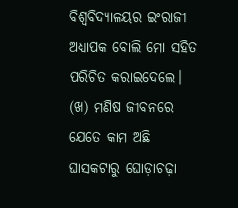ବିଶ୍ଵବିଦ୍ୟାଳୟର ଇଂରାଜୀ ଅଧ୍ୟାପକ ବୋଲି ମୋ ସହିତ ପରିଚିତ କରାଇଦେଲେ।
(ଖ) ମଣିଷ ଜୀବନରେ ଯେତେ କାମ ଅଛି ଘାସକଟାରୁ ଘୋଡ଼ାଚଢ଼ା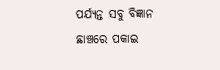ପର୍ଯ୍ୟନ୍ତ ସବୁ ବିଜ୍ଞାନ ଛାଞ୍ଚରେ ପକାଇ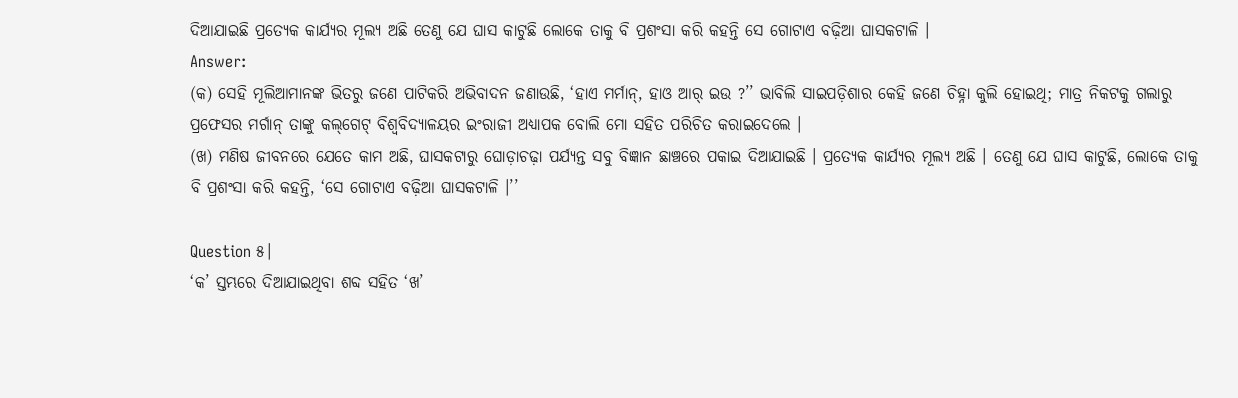ଦିଆଯାଇଛି ପ୍ରତ୍ୟେକ କାର୍ଯ୍ୟର ମୂଲ୍ୟ ଅଛି ତେଣୁ ଯେ ଘାସ କାଟୁଛି ଲୋକେ ତାକୁ ବି ପ୍ରଶଂସା କରି କହନ୍ତି ସେ ଗୋଟାଏ ବଢ଼ିଆ ଘାସକଟାଳି ।
Answer:
(କ) ସେହି ମୂଲିଆମାନଙ୍କ ଭିତରୁ ଜଣେ ପାଟିକରି ଅଭିବାଦନ ଜଣାଉଛି, ‘ହାଏ ମର୍ମାନ୍, ହାଓ ଆର୍ ଇଉ ?’’ ଭାବିଲି ସାଇପଡ଼ିଶାର କେହି ଜଣେ ଚିହ୍ନା କୁଲି ହୋଇଥି; ମାତ୍ର ନିକଟକୁ ଗଲାରୁ ପ୍ରଫେସର ମର୍ଗାନ୍ ତାଙ୍କୁ କଲ୍‌ଗେଟ୍ ବିଶ୍ଵବିଦ୍ୟାଳୟର ଇଂରାଜୀ ଅଧ୍ୟାପକ ବୋଲି ମୋ ସହିତ ପରିଚିତ କରାଇଦେଲେ ।
(ଖ) ମଣିଷ ଜୀବନରେ ଯେତେ କାମ ଅଛି, ଘାସକଟାରୁ ଘୋଡ଼ାଚଢ଼ା ପର୍ଯ୍ୟନ୍ତ ସବୁ ବିଜ୍ଞାନ ଛାଞ୍ଚରେ ପକାଇ ଦିଆଯାଇଛି । ପ୍ରତ୍ୟେକ କାର୍ଯ୍ୟର ମୂଲ୍ୟ ଅଛି । ତେଣୁ ଯେ ଘାସ କାଟୁଛି, ଲୋକେ ତାକୁ ବି ପ୍ରଶଂସା କରି କହନ୍ତି, ‘ସେ ଗୋଟାଏ ବଢ଼ିଆ ଘାସକଟାଳି ।’’

Question ୫।
‘କ’ ସ୍ତମ୍ଭରେ ଦିଆଯାଇଥିବା ଶବ୍ଦ ସହିତ ‘ଖ’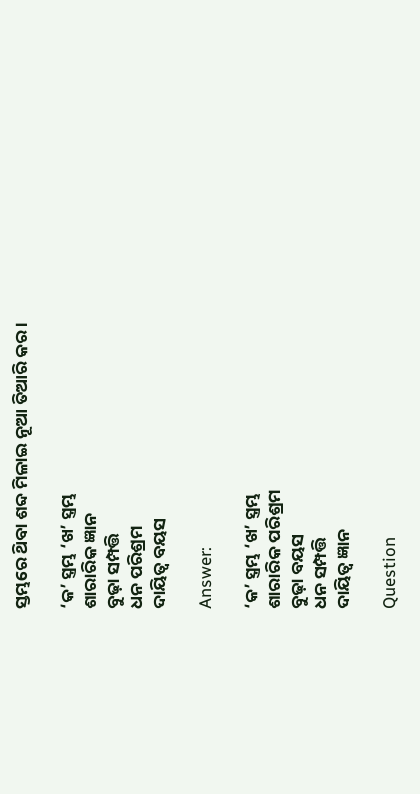ସ୍ତମ୍ଭରେ ଥ‌ିବା ଶବ୍ଦ ମିଳାଇ ନୂଆ ତିଆରି କର ।

‘କ’ ସ୍ତ୍ରମ୍ଭ ‘ଖ’ ସ୍ତ୍ରମ୍ଭ
ଶାରାରିକ ଜ୍ଞାନ
ବୁଢ଼ା ସମ୍ପତ୍ତି
ଧନ ପରିଶ୍ରମ
ଦାୟିତ୍ଵ ବୟସ

Answer:

‘କ’ ସ୍ତ୍ରମ୍ଭ ‘ଖ’ ସ୍ତ୍ରମ୍ଭ
ଶାରାରିକ ପରିଶ୍ରମ
ବୁଢ଼ା ବୟସ
ଧନ ସମ୍ପତ୍ତି
ଦାୟିତ୍ଵ ଜ୍ଞାନ

Question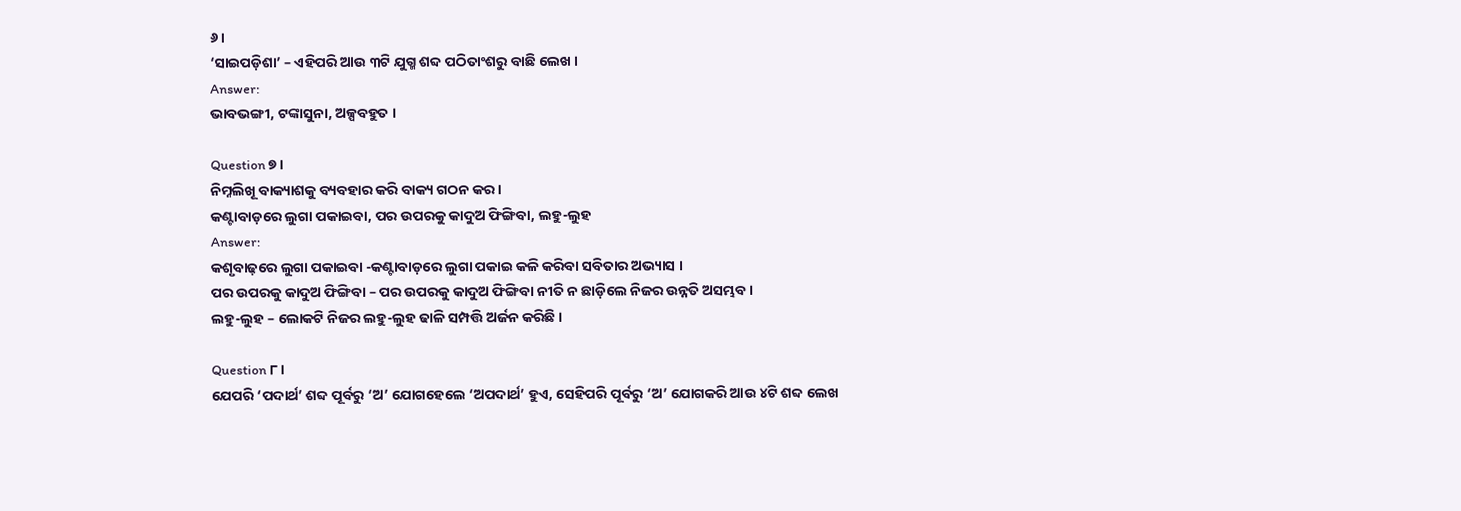୬।
‘ସାଇପଡ଼ିଶା’ – ଏହିପରି ଆଉ ୩ଟି ଯୁଗ୍ମ ଶବ୍ଦ ପଠିତାଂଶରୁ ବାଛି ଲେଖ ।
Answer:
ଭାବଭଙ୍ଗୀ, ଟଙ୍କାସୁନା, ଅଳ୍ପବହୁତ ।

Question ୭।
ନିମ୍ନଲିଖୂ ବାକ୍ୟାଶକୁ ବ୍ୟବହାର କରି ବାକ୍ୟ ଗଠନ କର ।
କଣ୍ଟାବାଡ଼ରେ ଲୁଗା ପକାଇବା, ପର ଉପରକୁ କାଦୁଅ ଫିଙ୍ଗିବା, ଲହୁ-ଲୁହ
Answer:
କଶୃବାଢ଼ରେ ଲୁଗା ପକାଇବା -କଣ୍ଟାବାଡ଼ରେ ଲୁଗା ପକାଇ କଳି କରିବା ସବିତାର ଅଭ୍ୟାସ ।
ପର ଉପରକୁ କାଦୁଅ ଫିଙ୍ଗିବା – ପର ଉପରକୁ କାଦୁଅ ଫିଙ୍ଗିବା ନୀତି ନ ଛାଡ଼ିଲେ ନିଜର ଉନ୍ନତି ଅସମ୍ଭବ ।
ଲହୁ-ଲୁହ – ଲୋକଟି ନିଜର ଲହୁ-ଲୁହ ଢାଳି ସମ୍ପତ୍ତି ଅର୍ଜନ କରିଛି ।

Question ୮।
ଯେପରି ‘ପଦାର୍ଥ’ ଶବ୍ଦ ପୂର୍ବରୁ ‘ଅ’ ଯୋଗହେଲେ ‘ଅପଦାର୍ଥ’ ହୁଏ, ସେହିପରି ପୂର୍ବରୁ ‘ଅ’ ଯୋଗକରି ଆଉ ୪ଟି ଶବ୍ଦ ଲେଖ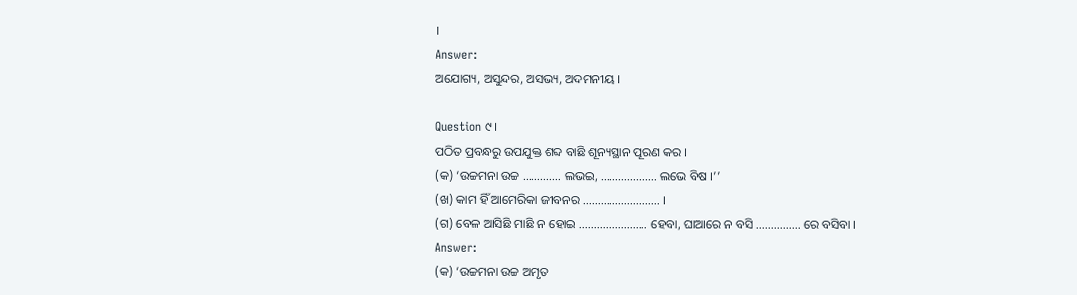।
Answer:
ଅଯୋଗ୍ୟ, ଅସୁନ୍ଦର, ଅସଭ୍ୟ, ଅଦମନୀୟ ।

Question ୯।
ପଠିତ ପ୍ରବନ୍ଧରୁ ଉପଯୁକ୍ତ ଶବ୍ଦ ବାଛି ଶୂନ୍ୟସ୍ଥାନ ପୂରଣ କର ।
(କ) ‘ଉଚ୍ଚମନା ଉଚ୍ଚ …………. ଲଭଇ, ………………. ଲଭେ ବିଷ ।’’
(ଖ) କାମ ହିଁ ଆମେରିକା ଜୀବନର …………………….. ।
(ଗ) ବେଳ ଆସିଛି ମାଛି ନ ହୋଇ ………………….. ହେବା, ଘାଆରେ ନ ବସି …………… ରେ ବସିବା ।
Answer:
(କ) ‘ଉଚ୍ଚମନା ଉଚ୍ଚ ଅମୃତ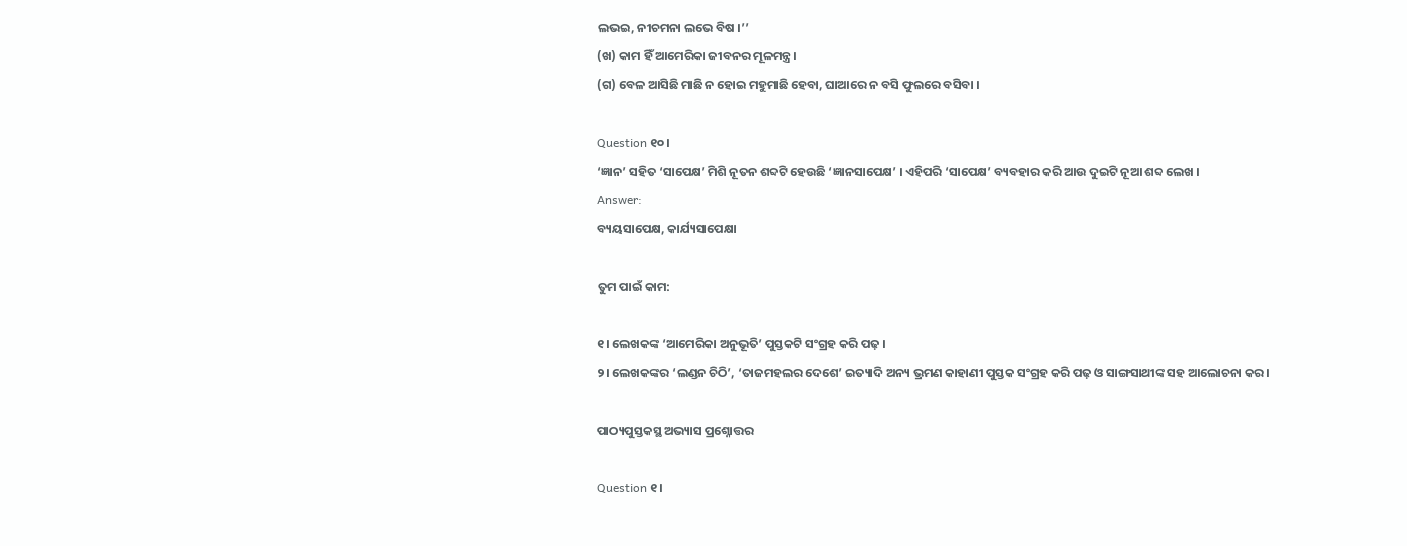ଲଭଇ, ନୀଚମନା ଲଭେ ବିଷ ।’’
(ଖ) କାମ ହିଁ ଆମେରିକା ଜୀବନର ମୂଳମନ୍ତ୍ର।
(ଗ) ବେଳ ଆସିଛି ମାଛି ନ ହୋଇ ମହୁମାଛି ହେବା, ଘାଆରେ ନ ବସି ଫୁଲରେ ବସିବା ।

Question ୧୦।
‘ଜ୍ଞାନ’ ସହିତ ‘ସାପେକ୍ଷ’ ମିଶି ନୂତନ ଶବ୍ଦଟି ହେଉଛି ‘ଜ୍ଞାନସାପେକ୍ଷ’ । ଏହିପରି ‘ସାପେକ୍ଷ’ ବ୍ୟବହାର କରି ଆଉ ଦୁଇଟି ନୂଆ ଶବ୍ଦ ଲେଖ ।
Answer:
ବ୍ୟୟସାପେକ୍ଷ, କାର୍ଯ୍ୟସାପେକ୍ଷା

ତୁମ ପାଇଁ କାମ:

୧। ଲେଖକଙ୍କ ‘ଆମେରିକା ଅନୁଭୂତି’ ପୁସ୍ତକଟି ସଂଗ୍ରହ କରି ପଢ଼ ।
୨। ଲେଖକଙ୍କର ‘ଲଣ୍ଡନ ଚିଠି’, ‘ତାଜମହଲର ଦେଶେ’ ଇତ୍ୟାଦି ଅନ୍ୟ ଭ୍ରମଣ କାହାଣୀ ପୁସ୍ତକ ସଂଗ୍ରହ କରି ପଢ଼ ଓ ସାଙ୍ଗସାଥୀଙ୍କ ସହ ଆଲୋଚନା କର ।

ପାଠ୍ୟପୁସ୍ତକସ୍ଥ ଅଭ୍ୟାସ ପ୍ରଶ୍ନୋତ୍ତର

Question ୧।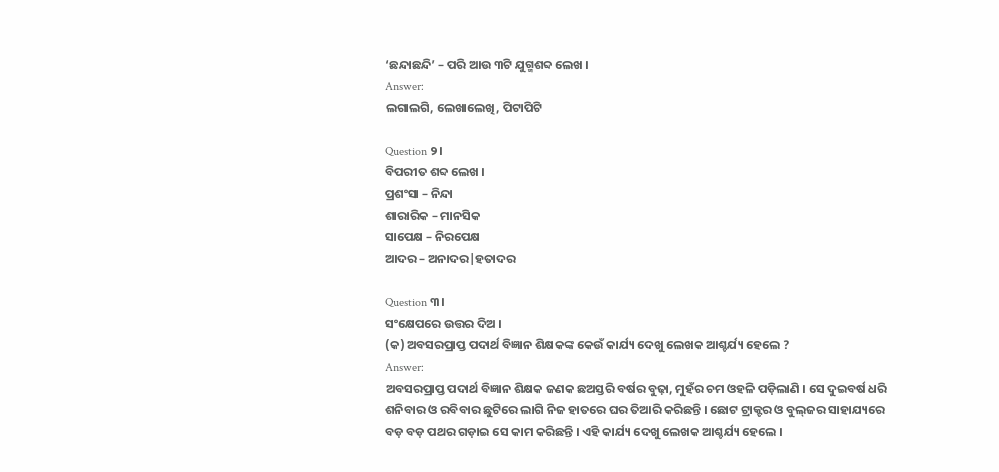‘ଛନ୍ଦାଛନ୍ଦି’ – ପରି ଆଉ ୩ଟି ଯୁଗ୍ମଶବ୍ଦ ଲେଖ ।
Answer:
ଲଗାଲଗି, ଲେଖାଲେଖି, ପିଟାପିଟି

Question ୨।
ବିପରୀତ ଶବ୍ଦ ଲେଖ ।
ପ୍ରଶଂସା – ନିନ୍ଦା
ଶାରାରିକ – ମାନସିକ
ସାପେକ୍ଷ – ନିରପେକ୍ଷ
ଆଦର – ଅନାଦର|ହତାଦର

Question ୩।
ସଂକ୍ଷେପରେ ଉତ୍ତର ଦିଅ ।
(କ) ଅବସରପ୍ରାପ୍ତ ପଦାର୍ଥ ବିଜ୍ଞାନ ଶିକ୍ଷକଙ୍କ କେଉଁ କାର୍ଯ୍ୟ ଦେଖୁ ଲେଖକ ଆଶ୍ଚର୍ଯ୍ୟ ହେଲେ ?
Answer:
ଅବସରପ୍ରାପ୍ତ ପଦାର୍ଥ ବିଜ୍ଞାନ ଶିକ୍ଷକ ଜଣକ ଛଅସ୍ତରି ବର୍ଷର ବୁଢ଼ା, ମୁହଁର ଚମ ଓହଳି ପଡ଼ିଲାଣି । ସେ ଦୁଇବର୍ଷ ଧରି ଶନିବାର ଓ ରବିବାର ଛୁଟିରେ ଲାଗି ନିଜ ହାତରେ ଘର ତିଆରି କରିଛନ୍ତି । ଛୋଟ ଟ୍ରାକ୍ଟର ଓ ବୁଲ୍‌ଜର ସାହାଯ୍ୟରେ ବଡ଼ ବଡ଼ ପଥର ଗଡ଼ାଇ ସେ କାମ କରିଛନ୍ତି । ଏହି କାର୍ଯ୍ୟ ଦେଖୁ ଲେଖକ ଆଶ୍ଚର୍ଯ୍ୟ ହେଲେ ।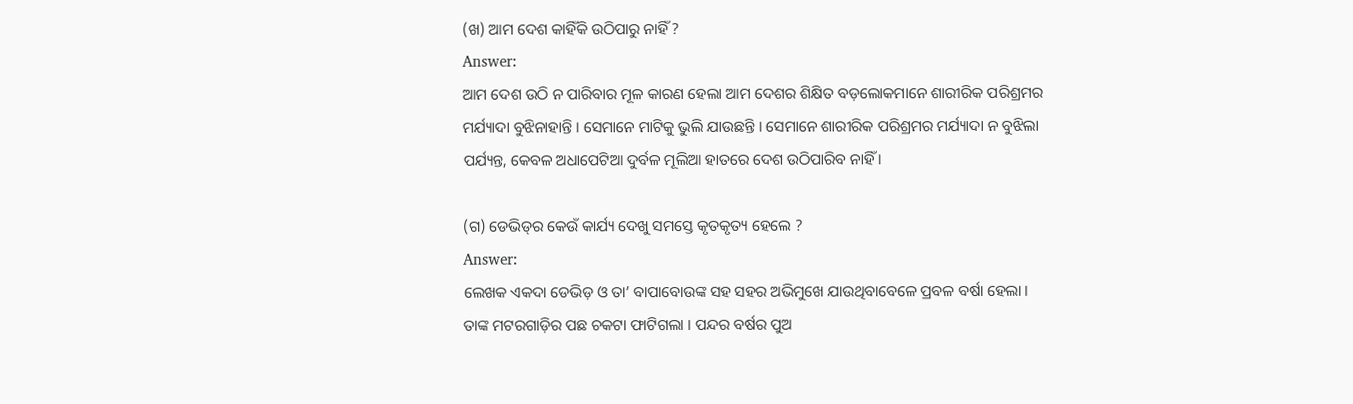(ଖ) ଆମ ଦେଶ କାହିଁକି ଉଠିପାରୁ ନାହିଁ ?
Answer:
ଆମ ଦେଶ ଉଠି ନ ପାରିବାର ମୂଳ କାରଣ ହେଲା ଆମ ଦେଶର ଶିକ୍ଷିତ ବଡ଼ଲୋକମାନେ ଶାରୀରିକ ପରିଶ୍ରମର ମର୍ଯ୍ୟାଦା ବୁଝିନାହାନ୍ତି । ସେମାନେ ମାଟିକୁ ଭୁଲି ଯାଉଛନ୍ତି । ସେମାନେ ଶାରୀରିକ ପରିଶ୍ରମର ମର୍ଯ୍ୟାଦା ନ ବୁଝିଲା ପର୍ଯ୍ୟନ୍ତ, କେବଳ ଅଧାପେଟିଆ ଦୁର୍ବଳ ମୂଲିଆ ହାତରେ ଦେଶ ଉଠିପାରିବ ନାହିଁ ।

(ଗ) ଡେଭିଡ୍‌ର କେଉଁ କାର୍ଯ୍ୟ ଦେଖୁ ସମସ୍ତେ କୃତକୃତ୍ୟ ହେଲେ ?
Answer:
ଲେଖକ ଏକଦା ଡେଭିଡ଼ ଓ ତା’ ବାପାବୋଉଙ୍କ ସହ ସହର ଅଭିମୁଖେ ଯାଉଥିବାବେଳେ ପ୍ରବଳ ବର୍ଷା ହେଲା । ତାଙ୍କ ମଟରଗାଡ଼ିର ପଛ ଚକଟା ଫାଟିଗଲା । ପନ୍ଦର ବର୍ଷର ପୁଅ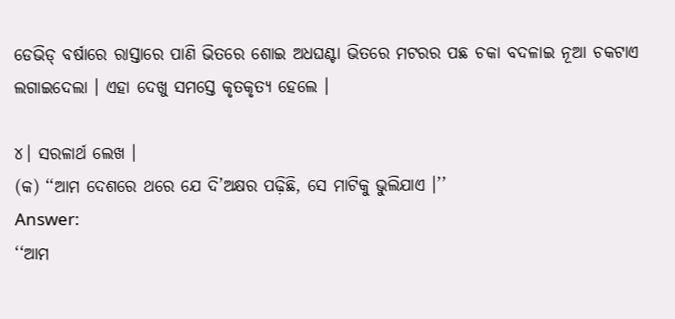ଡେଭିଡ୍ ବର୍ଷାରେ ରାସ୍ତାରେ ପାଣି ଭିତରେ ଶୋଇ ଅଧଘଣ୍ଟା ଭିତରେ ମଟରର ପଛ ଚକା ବଦଳାଇ ନୂଆ ଚକଟାଏ ଲଗାଇଦେଲା । ଏହା ଦେଖୁ ସମସ୍ତେ କୃତକୃତ୍ୟ ହେଲେ ।

୪। ସରଳାର୍ଥ ଲେଖ ।
(କ) ‘‘ଆମ ଦେଶରେ ଥରେ ଯେ ଦି’ଅକ୍ଷର ପଢ଼ିଛି, ସେ ମାଟିକୁ ଭୁଲିଯାଏ ।’’
Answer:
‘‘ଆମ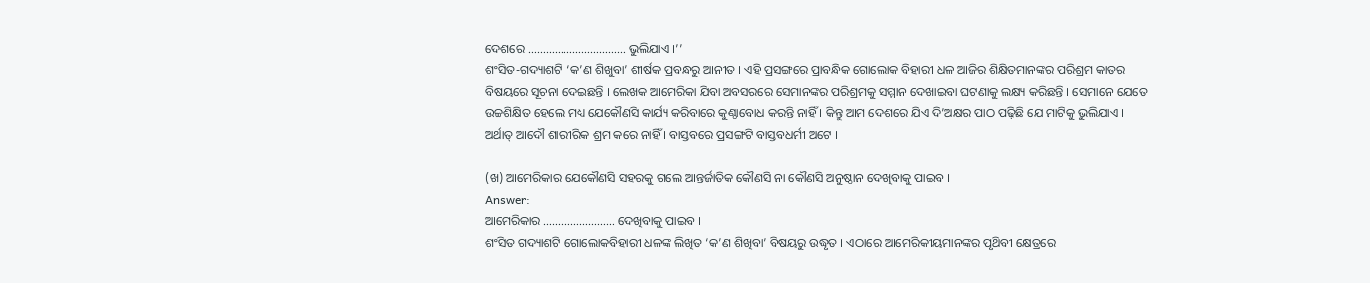ଦେଶରେ …………………………… ଭୁଲିଯାଏ ।’’
ଶଂସିତ-ଗଦ୍ୟାଶଟି ‘କ’ଣ ଶିଖୁବା’ ଶୀର୍ଷକ ପ୍ରବନ୍ଧରୁ ଆନୀତ । ଏହି ପ୍ରସଙ୍ଗରେ ପ୍ରାବନ୍ଧିକ ଗୋଲୋକ ବିହାରୀ ଧଳ ଆଜିର ଶିକ୍ଷିତମାନଙ୍କର ପରିଶ୍ରମ କାତର ବିଷୟରେ ସୂଚନା ଦେଇଛନ୍ତି । ଲେଖକ ଆମେରିକା ଯିବା ଅବସରରେ ସେମାନଙ୍କର ପରିଶ୍ରମକୁ ସମ୍ମାନ ଦେଖାଇବା ଘଟଣାକୁ ଲକ୍ଷ୍ୟ କରିଛନ୍ତି । ସେମାନେ ଯେତେ ଉଚ୍ଚଶିକ୍ଷିତ ହେଲେ ମଧ୍ୟ ଯେକୌଣସି କାର୍ଯ୍ୟ କରିବାରେ କୁଣ୍ଠାବୋଧ କରନ୍ତି ନାହିଁ । କିନ୍ତୁ ଆମ ଦେଶରେ ଯିଏ ଦି’ଅକ୍ଷର ପାଠ ପଢ଼ିଛି ଯେ ମାଟିକୁ ଭୁଲିଯାଏ । ଅର୍ଥାତ୍ ଆଦୌ ଶାରୀରିକ ଶ୍ରମ କରେ ନାହିଁ । ବାସ୍ତବରେ ପ୍ରସଙ୍ଗଟି ବାସ୍ତବଧର୍ମୀ ଅଟେ ।

(ଖ) ଆମେରିକାର ଯେକୌଣସି ସହରକୁ ଗଲେ ଆନ୍ତର୍ଜାତିକ କୌଣସି ନା କୌଣସି ଅନୁଷ୍ଠାନ ଦେଖିବାକୁ ପାଇବ ।
Answer:
ଆମେରିକାର …………………… ଦେଖିବାକୁ ପାଇବ ।
ଶଂସିତ ଗଦ୍ୟାଶଟି ଗୋଲୋକବିହାରୀ ଧଳଙ୍କ ଲିଖିତ ‘କ’ଣ ଶିଖିବା’ ବିଷୟରୁ ଉଦ୍ଧୃତ । ଏଠାରେ ଆମେରିକୀୟମାନଙ୍କର ପୃଥ‌ିବୀ କ୍ଷେତ୍ରରେ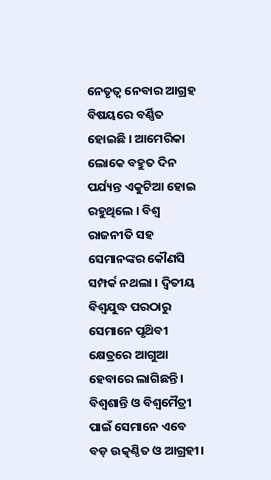ନେତୃତ୍ଵ ନେବାର ଆଗ୍ରହ ବିଷୟରେ ବର୍ଣ୍ଣିତ ହୋଇଛି । ଆମେରିକା ଲୋକେ ବହୁତ ଦିନ ପର୍ଯ୍ୟନ୍ତ ଏକୁଟିଆ ହୋଇ ରହୁଥିଲେ । ବିଶ୍ଵ ରାଜନୀତି ସହ ସେମାନଙ୍କର କୌଣସି ସମ୍ପର୍କ ନଥଲା । ଦ୍ୱିତୀୟ ବିଶ୍ଵଯୁଦ୍ଧ ପରଠାରୁ ସେମାନେ ପୃଥ‌ିବୀ କ୍ଷେତ୍ରରେ ଆଗୁଆ ହେବାରେ ଲାଗିଛନ୍ତି । ବିଶ୍ୱଶାନ୍ତି ଓ ବିଶ୍ଵମୈତ୍ରୀ ପାଇଁ ସେମାନେ ଏବେ ବଡ଼ ଉତ୍କଣ୍ଠିତ ଓ ଆଗ୍ରହୀ।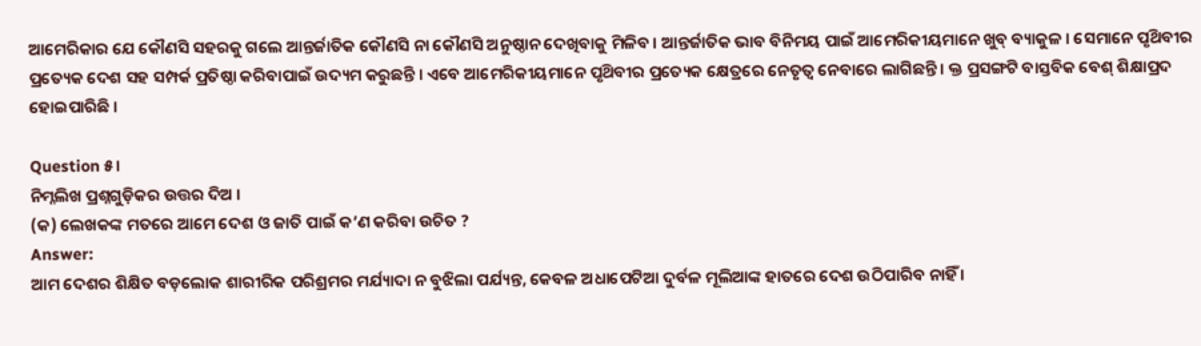ଆମେରିକାର ଯେ କୌଣସି ସହରକୁ ଗଲେ ଆନ୍ତର୍ଜାତିକ କୌଣସି ନା କୌଣସି ଅନୁଷ୍ଠାନ ଦେଖିବାକୁ ମିଳିବ । ଆନ୍ତର୍ଜାତିକ ଭାବ ବିନିମୟ ପାଇଁ ଆମେରିକୀୟମାନେ ଖୁବ୍ ବ୍ୟାକୁଳ । ସେମାନେ ପୃଥ‌ିବୀର ପ୍ରତ୍ୟେକ ଦେଶ ସହ ସମ୍ପର୍କ ପ୍ରତିଷ୍ଠା କରିବାପାଇଁ ଉଦ୍ୟମ କରୁଛନ୍ତି । ଏବେ ଆମେରିକୀୟମାନେ ପୃଥ‌ିବୀର ପ୍ରତ୍ୟେକ କ୍ଷେତ୍ରରେ ନେତୃତ୍ୱ ନେବାରେ ଲାଗିଛନ୍ତି । କ୍ତ ପ୍ରସଙ୍ଗଟି ବାସ୍ତବିକ ବେଶ୍ ଶିକ୍ଷାପ୍ରଦ ହୋଇପାରିଛି ।

Question ୫।
ନିମ୍ନଲିଖ ପ୍ରଶ୍ନଗୁଡ଼ିକର ଉତ୍ତର ଦିଅ ।
(କ) ଲେଖକଙ୍କ ମତରେ ଆମେ ଦେଶ ଓ ଜାତି ପାଇଁ କ’ଣ କରିବା ଉଚିତ ?
Answer:
ଆମ ଦେଶର ଶିକ୍ଷିତ ବଡ଼ଲୋକ ଶାରୀରିକ ପରିଶ୍ରମର ମର୍ଯ୍ୟାଦା ନ ବୁଝିଲା ପର୍ଯ୍ୟନ୍ତ, କେବଳ ଅଧାପେଟିଆ ଦୁର୍ବଳ ମୂଲିଆଙ୍କ ହାତରେ ଦେଶ ଉଠିପାରିବ ନାହିଁ ।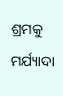ଶ୍ରମକୁ ମର୍ଯ୍ୟାଦା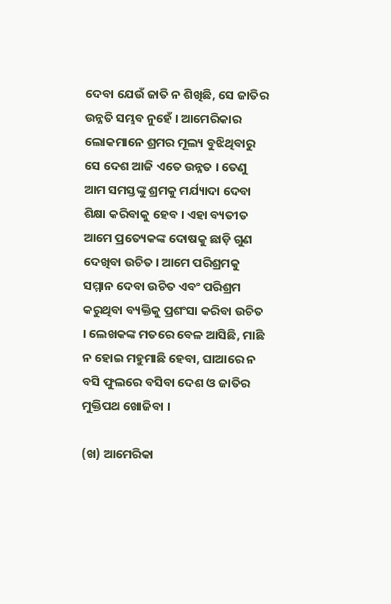ଦେବା ଯେଉଁ ଜାତି ନ ଶିଖିଛି, ସେ ଜାତିର ଉନ୍ନତି ସମ୍ଭବ ନୁହେଁ । ଆମେରିକାର ଲୋକମାନେ ଶ୍ରମର ମୂଲ୍ୟ ବୁଝିଥିବାରୁ ସେ ଦେଶ ଆଜି ଏତେ ଉନ୍ନତ । ତେଣୁ ଆମ ସମସ୍ତଙ୍କୁ ଶ୍ରମକୁ ମର୍ଯ୍ୟାଦା ଦେବା ଶିକ୍ଷା କରିବାକୁ ହେବ । ଏହା ବ୍ୟତୀତ ଆମେ ପ୍ରତ୍ୟେକଙ୍କ ଦୋଷକୁ ଛାଡ଼ି ଗୁଣ ଦେଖିବା ଉଚିତ । ଆମେ ପରିଶ୍ରମକୁ ସମ୍ମାନ ଦେବା ଉଚିତ ଏବଂ ପରିଶ୍ରମ କରୁଥିବା ବ୍ୟକ୍ତିକୁ ପ୍ରଶଂସା କରିବା ଉଚିତ । ଲେଖକଙ୍କ ମତରେ ବେଳ ଆସିଛି, ମାଛି ନ ହୋଇ ମହୁମାଛି ହେବା, ଘାଆରେ ନ ବସି ଫୁଲରେ ବସିବା ଦେଶ ଓ ଜାତିର ମୁକ୍ତିପଥ ଖୋଜିବା ।

(ଖ) ଆମେରିକା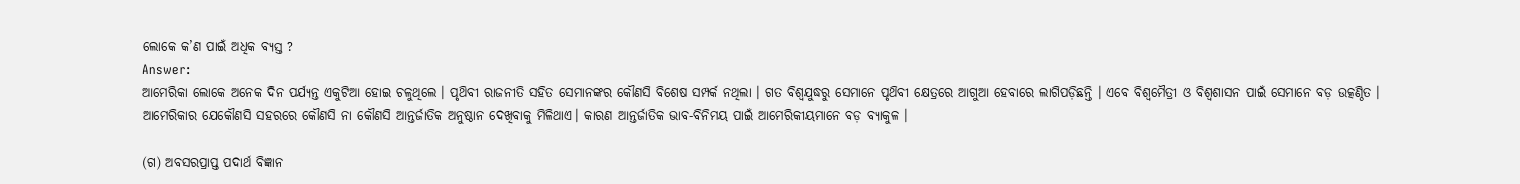ଲୋକେ କ’ଣ ପାଇଁ ଅଧିକ ବ୍ୟସ୍ତ ?
Answer:
ଆମେରିକା ଲୋକେ ଅନେକ ଦିନ ପର୍ଯ୍ୟନ୍ତ ଏକୁଟିଆ ହୋଇ ଚଳୁଥିଲେ । ପୃଥ‌ିବୀ ରାଜନୀତି ସହିତ ସେମାନଙ୍କର କୌଣସି ବିଶେଷ ସମ୍ପର୍କ ନଥିଲା । ଗତ ବିଶ୍ଵଯୁଦ୍ଧରୁ ସେମାନେ ପୃଥ‌ିବୀ କ୍ଷେତ୍ରରେ ଆଗୁଆ ହେବାରେ ଲାଗିପଡ଼ିଛନ୍ତି । ଏବେ ବିଶ୍ଵମୈତ୍ରୀ ଓ ବିଶ୍ଵଶାସନ ପାଇଁ ସେମାନେ ବଡ଼ ଉତ୍କଣ୍ଠିତ । ଆମେରିକାର ଯେକୌଣସି ସହରରେ କୌଣସି ନା କୌଣସି ଆନ୍ତର୍ଜାତିକ ଅନୁଷ୍ଠାନ ଦେଖିବାକୁ ମିଳିଥାଏ। କାରଣ ଆନ୍ତର୍ଜାତିକ ଭାବ-ବିନିମୟ ପାଇଁ ଆମେରିକୀୟମାନେ ବଡ଼ ବ୍ୟାକୁଳ ।

(ଗ) ଅବସରପ୍ରାପ୍ତ ପଦାର୍ଥ ବିଜ୍ଞାନ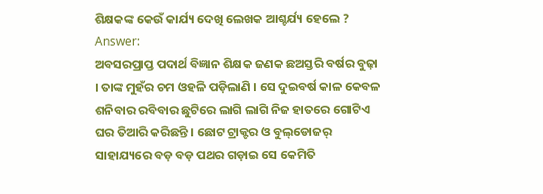ଶିକ୍ଷକଙ୍କ କେଉଁ କାର୍ଯ୍ୟ ଦେଖି ଲେଖକ ଆଶ୍ଚର୍ଯ୍ୟ ହେଲେ ?
Answer:
ଅବସରପ୍ରାପ୍ତ ପଦାର୍ଥ ବିଜ୍ଞାନ ଶିକ୍ଷକ ଜଣକ ଛଅସ୍ତରି ବର୍ଷର ବୁଢ଼ା । ତାଙ୍କ ମୁହଁର ଚମ ଓହଳି ପଡ଼ିଲାଣି । ସେ ଦୁଇବର୍ଷ କାଳ କେବଳ ଶନିବାର ରବିବାର ଛୁଟିରେ ଲାଗି ଲାଗି ନିଜ ହାତରେ ଗୋଟିଏ ଘର ତିଆରି କରିଛନ୍ତି । ଛୋଟ ଟ୍ରାକ୍ଟର ଓ ବୁଲ୍‌ଡୋଜର୍ ସାହାଯ୍ୟରେ ବଡ଼ ବଡ଼ ପଥର ଗଡ଼ାଇ ସେ କେମିତି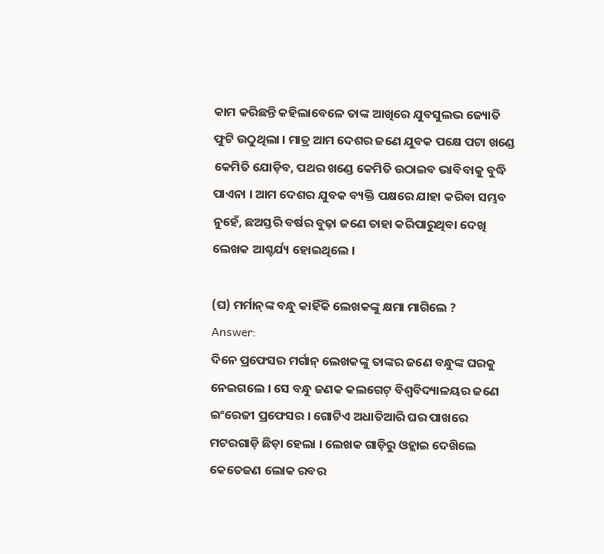କାମ କରିଛନ୍ତି କହିଲାବେଳେ ତାଙ୍କ ଆଖିରେ ଯୁବସୁଲଭ ଜ୍ୟୋତି ଫୁଟି ଉଠୁଥିଲା । ମାତ୍ର ଆମ ଦେଶର ଜଣେ ଯୁବକ ପକ୍ଷେ ପଟା ଖଣ୍ଡେ କେମିତି ଯୋଡ଼ିବ, ପଥର ଖଣ୍ଡେ କେମିତି ଉଠାଇବ ଭାବିବାକୁ ବୁଦ୍ଧି ପାଏନା । ଆମ ଦେଶର ଯୁବକ ବ୍ୟକ୍ତି ପକ୍ଷରେ ଯାହା କରିବା ସମ୍ଭବ ନୁହେଁ, ଛଅସ୍ତରି ବର୍ଷର ବୁଢ଼ା ଜଣେ ତାହା କରିପାରୁଥିବା ଦେଖି ଲେଖକ ଆଶ୍ଚର୍ଯ୍ୟ ହୋଇଥିଲେ ।

(ଘ) ମର୍ମାନ୍‌ଙ୍କ ବନ୍ଧୁ କାହିଁକି ଲେଖକଙ୍କୁ କ୍ଷମା ମାଗିଲେ ?
Answer:
ଦିନେ ପ୍ରଫେସର ମର୍ଗାନ୍ ଲେଖକଙ୍କୁ ତାଙ୍କର ଜଣେ ବନ୍ଧୁଙ୍କ ଘରକୁ ନେଇଗଲେ । ସେ ବନ୍ଧୁ ଜଣକ କଲଗେଟ୍ ବିଶ୍ବବିଦ୍ୟାଳୟର ଜଣେ ଇଂରେଜୀ ପ୍ରଫେସର । ଗୋଟିଏ ଅଧାତିଆରି ଘର ପାଖରେ ମଟରଗାଡ଼ି ଛିଡ଼ା ହେଲା । ଲେଖକ ଗାଡ଼ିରୁ ଓହ୍ଲାଇ ଦେଖ‌ିଲେ କେତେଜଣ ଲୋକ ରବର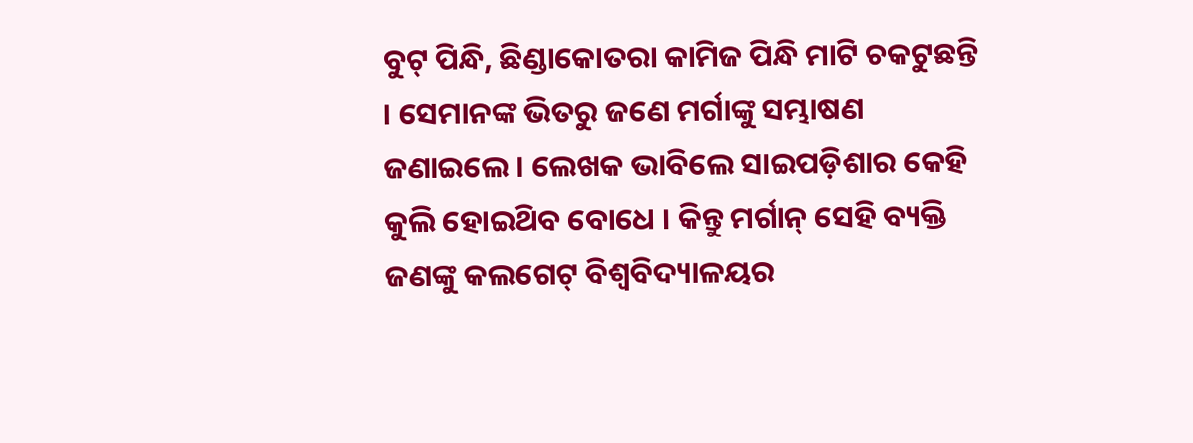ବୁଟ୍ ପିନ୍ଧି, ଛିଣ୍ଡାକୋତରା କାମିଜ ପିନ୍ଧି ମାଟି ଚକଟୁଛନ୍ତି । ସେମାନଙ୍କ ଭିତରୁ ଜଣେ ମର୍ଗାଙ୍କୁ ସମ୍ଭାଷଣ ଜଣାଇଲେ । ଲେଖକ ଭାବିଲେ ସାଇପଡ଼ିଶାର କେହି କୁଲି ହୋଇଥ‌ିବ ବୋଧେ । କିନ୍ତୁ ମର୍ଗାନ୍ ସେହି ବ୍ୟକ୍ତି ଜଣଙ୍କୁ କଲଗେଟ୍ ବିଶ୍ୱବିଦ୍ୟାଳୟର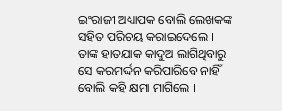ଇଂରାଜୀ ଅଧ୍ୟାପକ ବୋଲି ଲେଖକଙ୍କ ସହିତ ପରିଚୟ କରାଇଦେଲେ । ତାଙ୍କ ହାତଯାକ କାଦୁଅ ଲାଗିଥିବାରୁ ସେ କରମର୍ଦ୍ଦନ କରିପାରିବେ ନାହିଁ ବୋଲି କହି କ୍ଷମା ମାଗିଲେ ।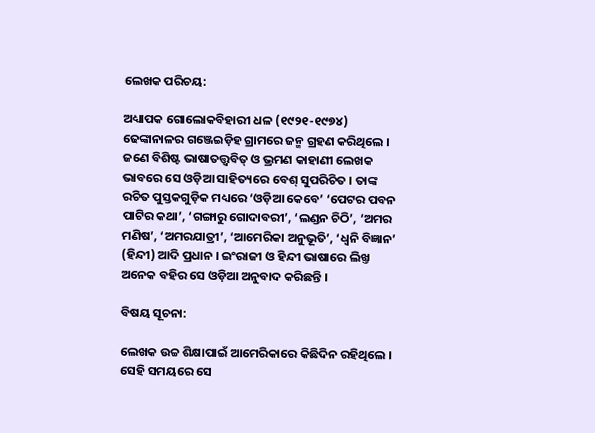ଲେଖକ ପରିଚୟ:

ଅଧ୍ୟାପକ ଗୋଲୋକବିହାରୀ ଧଳ (୧୯୨୧-୧୯୭୪) ଢେଙ୍କାନାଳର ଗଞ୍ଜେଇଡ଼ିହ ଗ୍ରାମରେ ଜନ୍ମ ଗ୍ରହଣ କରିଥିଲେ । ଜଣେ ବିଶିଷ୍ଟ ଭାଷାତତ୍ତ୍ବବିତ୍ ଓ ଭ୍ରମଣ କାହାଣୀ ଲେଖକ ଭାବରେ ସେ ଓଡ଼ିଆ ସାହିତ୍ୟରେ ବେଶ୍ ସୁପରିଚିତ । ତାଙ୍କ ରଚିତ ପୁସ୍ତକଗୁଡ଼ିକ ମଧ୍ୟରେ ‘ଓଡ଼ିଆ କେବେ’ ‘ପେଟର ପବନ ପାଟିର କଥା’, ‘ଗଙ୍ଗାରୁ ଗୋଦାବରୀ’, ‘ଲଣ୍ଡନ ଚିଠି’, ‘ଅମର ମଣିଷ’, ‘ଅମରଯାତ୍ରୀ’, ‘ଆମେରିକା ଅନୁଭୂତି’, ‘ଧ୍ବନି ବିଜ୍ଞାନ’ (ହିନ୍ଦୀ) ଆଦି ପ୍ରଧାନ । ଇଂରାଜୀ ଓ ହିନ୍ଦୀ ଭାଷାରେ ଲିଖ୍ତ ଅନେକ ବହିର ସେ ଓଡ଼ିଆ ଅନୁବାଦ କରିଛନ୍ତି ।

ବିଷୟ ସୂଚନା:

ଲେଖକ ଉଚ୍ଚ ଶିକ୍ଷାପାଇଁ ଆମେରିକାରେ କିଛିଦିନ ରହିଥିଲେ । ସେହି ସମୟରେ ସେ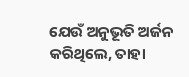ଯେଉଁ ଅନୁଭୂତି ଅର୍ଜନ କରିଥିଲେ, ତାହା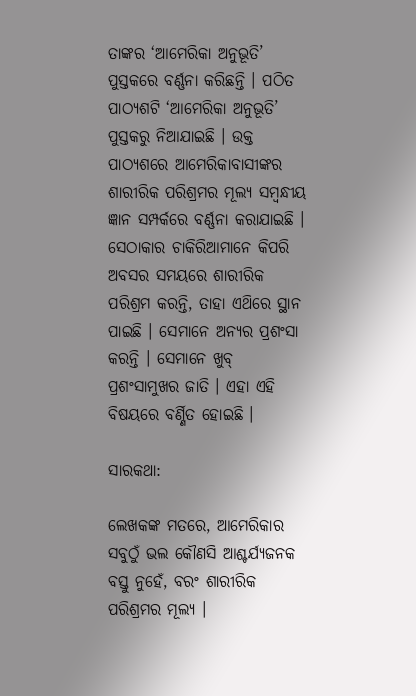ତାଙ୍କର ‘ଆମେରିକା ଅନୁଭୂତି’ ପୁସ୍ତକରେ ବର୍ଣ୍ଣନା କରିଛନ୍ତି । ପଠିତ ପାଠ୍ୟଶଟି ‘ଆମେରିକା ଅନୁଭୂତି’ ପୁସ୍ତକରୁ ନିଆଯାଇଛି । ଉକ୍ତ ପାଠ୍ୟଶରେ ଆମେରିକାବାସୀଙ୍କର ଶାରୀରିକ ପରିଶ୍ରମର ମୂଲ୍ୟ ସମ୍ବନ୍ଧୀୟ ଜ୍ଞାନ ସମ୍ପର୍କରେ ବର୍ଣ୍ଣନା କରାଯାଇଛି । ସେଠାକାର ଚାକିରିଆମାନେ କିପରି ଅବସର ସମୟରେ ଶାରୀରିକ ପରିଶ୍ରମ କରନ୍ତି, ତାହା ଏଥ‌ିରେ ସ୍ଥାନ ପାଇଛି । ସେମାନେ ଅନ୍ୟର ପ୍ରଶଂସା କରନ୍ତି । ସେମାନେ ଖୁବ୍ ପ୍ରଶଂସାମୁଖର ଜାତି । ଏହା ଏହି ବିଷୟରେ ବର୍ଣ୍ଣିତ ହୋଇଛି ।

ସାରକଥା:

ଲେଖକଙ୍କ ମତରେ, ଆମେରିକାର ସବୁଠୁଁ ଭଲ କୌଣସି ଆଶ୍ଚର୍ଯ୍ୟଜନକ ବସ୍ତୁ ନୁହେଁ, ବରଂ ଶାରୀରିକ ପରିଶ୍ରମର ମୂଲ୍ୟ ।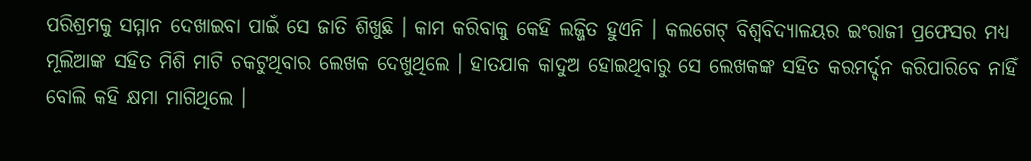ପରିଶ୍ରମକୁ ସମ୍ମାନ ଦେଖାଇବା ପାଇଁ ସେ ଜାତି ଶିଖୁଛି । କାମ କରିବାକୁ କେହି ଲଜ୍ଜିତ ହୁଏନି । କଲଗେଟ୍ ବିଶ୍ଵବିଦ୍ୟାଳୟର ଇଂରାଜୀ ପ୍ରଫେସର ମଧ୍ୟ ମୂଲିଆଙ୍କ ସହିତ ମିଶି ମାଟି ଚକଟୁଥିବାର ଲେଖକ ଦେଖୁଥିଲେ । ହାତଯାକ କାଦୁଅ ହୋଇଥିବାରୁ ସେ ଲେଖକଙ୍କ ସହିତ କରମର୍ଦ୍ଦନ କରିପାରିବେ ନାହିଁ ବୋଲି କହି କ୍ଷମା ମାଗିଥିଲେ ।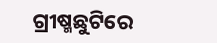ଗ୍ରୀଷ୍ମଛୁଟିରେ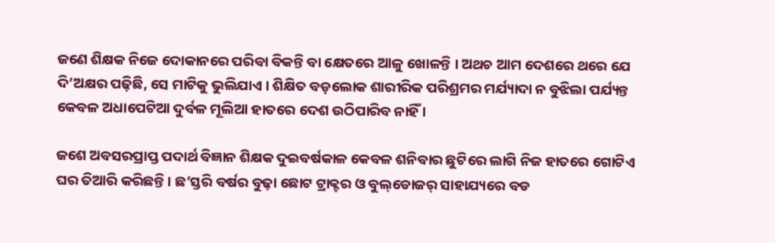ଜଣେ ଶିକ୍ଷକ ନିଜେ ଦୋକାନରେ ପରିବା ବିକନ୍ତି ବା କ୍ଷେତରେ ଆଳୁ ଖୋଳନ୍ତି । ଅଥଚ ଆମ ଦେଶରେ ଥରେ ଯେ ଦି’ଅକ୍ଷର ପଢ଼ିଛି, ସେ ମାଟିକୁ ଭୁଲିଯାଏ । ଶିକ୍ଷିତ ବଡ଼ଲୋକ ଶାରୀରିକ ପରିଶ୍ରମର ମର୍ଯ୍ୟାଦା ନ ବୁଝିଲା ପର୍ଯ୍ୟନ୍ତ କେବଳ ଅଧାପେଟିଆ ଦୁର୍ବଳ ମୂଲିଆ ହାତରେ ଦେଶ ଉଠିପାରିବ ନାହିଁ ।

ଜଶେ ଅବସରପ୍ରାପ୍ତ ପଦାର୍ଥ ବିଜ୍ଞାନ ଶିକ୍ଷକ ଦୁଇବର୍ଷକାଳ କେବଳ ଶନିବାର ଛୁଟିରେ ଲାଗି ନିଜ ହାତରେ ଗୋଟିଏ ଘର ତିଆରି କରିଛନ୍ତି । ଛ’ସ୍ତରି ବର୍ଷର ବୁଢ଼ା ଛୋଟ ଟ୍ରାକ୍ଟର ଓ ବୁଲ୍‌ଡୋଜର୍ ସାହାଯ୍ୟରେ ବଡ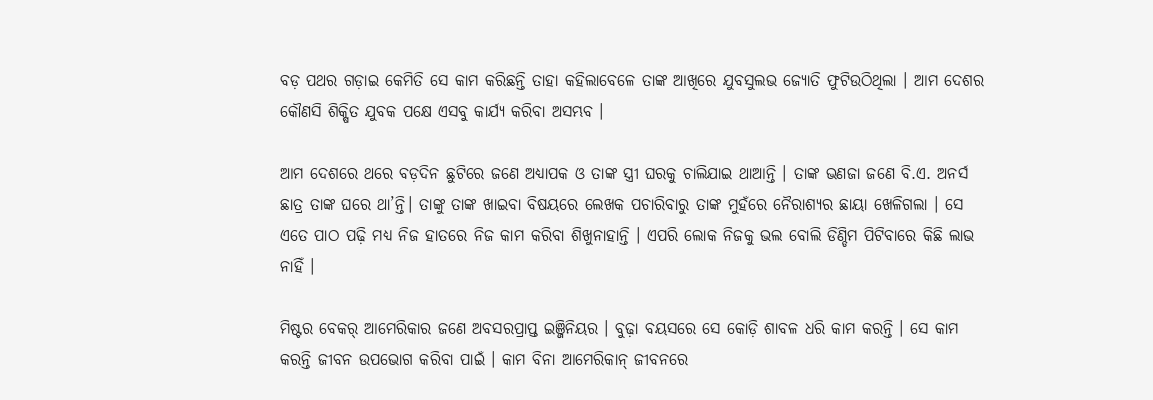ବଡ଼ ପଥର ଗଡ଼ାଇ କେମିତି ସେ କାମ କରିଛନ୍ତି ତାହା କହିଲାବେଳେ ତାଙ୍କ ଆଖିରେ ଯୁବସୁଲଭ ଜ୍ୟୋତି ଫୁଟିଉଠିଥିଲା । ଆମ ଦେଶର କୌଣସି ଶିକ୍ଷିତ ଯୁବକ ପକ୍ଷେ ଏସବୁ କାର୍ଯ୍ୟ କରିବା ଅସମ୍ଭବ ।

ଆମ ଦେଶରେ ଥରେ ବଡ଼ଦିନ ଛୁଟିରେ ଜଣେ ଅଧ୍ୟାପକ ଓ ତାଙ୍କ ସ୍ତ୍ରୀ ଘରକୁ ଚାଲିଯାଇ ଥାଆନ୍ତି । ତାଙ୍କ ଭଣଜା ଜଣେ ବି.ଏ. ଅନର୍ସ ଛାତ୍ର ତାଙ୍କ ଘରେ ଥା’ନ୍ତି। ତାଙ୍କୁ ତାଙ୍କ ଖାଇବା ବିଷୟରେ ଲେଖକ ପଚାରିବାରୁ ତାଙ୍କ ମୁହଁରେ ନୈରାଶ୍ୟର ଛାୟା ଖେଳିଗଲା । ସେ ଏତେ ପାଠ ପଢ଼ି ମଧ୍ଯ ନିଜ ହାତରେ ନିଜ କାମ କରିବା ଶିଖୁନାହାନ୍ତି । ଏପରି ଲୋକ ନିଜକୁ ଭଲ ବୋଲି ଡିଣ୍ଡିମ ପିଟିବାରେ କିଛି ଲାଭ ନାହିଁ ।

ମିଷ୍ଟର ବେକର୍ ଆମେରିକାର ଜଣେ ଅବସରପ୍ରାପ୍ତ ଇଞ୍ଜିନିୟର । ବୁଢ଼ା ବୟସରେ ସେ କୋଡ଼ି ଶାବଳ ଧରି କାମ କରନ୍ତି । ସେ କାମ କରନ୍ତି ଜୀବନ ଉପଭୋଗ କରିବା ପାଇଁ । କାମ ବିନା ଆମେରିକାନ୍ ଜୀବନରେ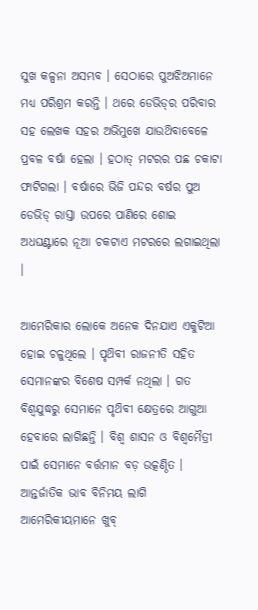ସୁଖ କଳ୍ପନା ଅସମ୍ଭବ । ସେଠାରେ ପୁଅଝିଅମାନେ ମଧ୍ୟ ପରିଶ୍ରମ କରନ୍ତି । ଥରେ ଡେଭିଡ୍‌ର ପରିବାର ସହ ଲେଖକ ସହର ଅଭିମୁଖେ ଯାଉଥ‌ିବାବେଳେ ପ୍ରବଳ ବର୍ଷା ହେଲା । ହଠାତ୍‌ ମଟରର ପଛ ଚକାଟା ଫାଟିଗଲା । ବର୍ଷାରେ ଭିଜି ପନ୍ଦର ବର୍ଷର ପୁଅ ଡେଭିଡ୍ ରାସ୍ତା ଉପରେ ପାଣିରେ ଶୋଇ ଅଧଘଣ୍ଟାରେ ନୂଆ ଚକଟାଏ ମଟରରେ ଲଗାଇଥିଲା ।

ଆମେରିକାର ଲୋକେ ଅନେକ ଦିନଯାଏ ଏକୁଟିଆ ହୋଇ ଚଳୁଥିଲେ । ପୃଥ‌ିବୀ ରାଜନୀତି ସହିତ ସେମାନଙ୍କର ବିଶେଷ ସମ୍ପର୍କ ନଥିଲା । ଗତ ବିଶ୍ଵଯୁଦ୍ଧରୁ ସେମାନେ ପୃଥ‌ିବୀ କ୍ଷେତ୍ରରେ ଆଗୁଆ ହେବାରେ ଲାଗିଛନ୍ତି । ବିଶ୍ଵ ଶାସନ ଓ ବିଶ୍ବମୈତ୍ରୀ ପାଇଁ ସେମାନେ ବର୍ତ୍ତମାନ ବଡ଼ ଉତ୍କଣ୍ଠିତ । ଆନ୍ତର୍ଜାତିକ ଭାବ ବିନିମୟ ଲାଗି ଆମେରିକୀୟମାନେ ଖୁବ୍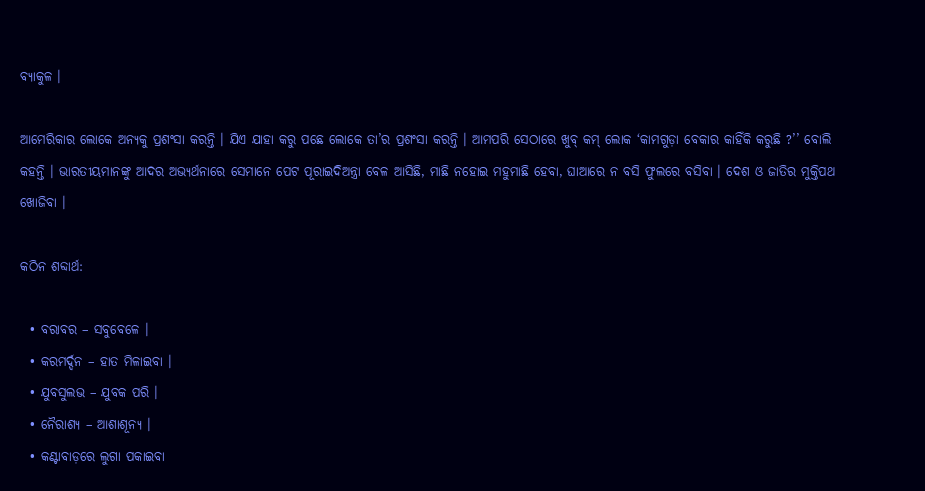ବ୍ୟାକୁଳ ।

ଆମେରିକାର ଲୋକେ ଅନ୍ୟକୁ ପ୍ରଶଂସା କରନ୍ତି । ଯିଏ ଯାହା କରୁ ପଛେ ଲୋକେ ତା’ର ପ୍ରଶଂସା କରନ୍ତି । ଆମପରି ସେଠାରେ ଖୁବ୍ କମ୍ ଲୋକ ‘କାମଗୁଡ଼ା ବେକାର କାହିଁକି କରୁଛି ?’’ ବୋଲି କହନ୍ତି । ଭାରତୀୟମାନଙ୍କୁ ଆଦର ଅଭ୍ୟର୍ଥନାରେ ସେମାନେ ପେଟ ପୂରାଇଦିଅନ୍ତ୍ରା ବେଳ ଆସିଛି, ମାଛି ନହୋଇ ମହୁମାଛି ହେବା, ଘାଆରେ ନ ବସି ଫୁଲରେ ବସିବା । ଦେଶ ଓ ଜାତିର ମୁକ୍ତିପଥ ଖୋଜିବା ।

କଠିନ ଶବ୍ଦାର୍ଥ:

  • ବରାବର – ସବୁବେଳେ ।
  • କରମର୍ଦ୍ଦନ – ହାତ ମିଳାଇବା ।
  • ଯୁବସୁଲଭ – ଯୁବକ ପରି ।
  • ନୈରାଶ୍ୟ – ଆଶାଶୂନ୍ୟ ।
  • କଣ୍ଟାବାଡ଼ରେ ଲୁଗା ପକାଇବା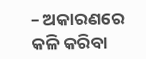– ଅକାରଣରେ କଳି କରିବା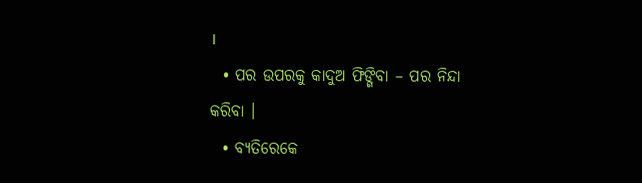।
  • ପର ଉପରକୁ କାଦୁଅ ଫିଙ୍ଗିବା – ପର ନିନ୍ଦା କରିବା ।
  • ବ୍ୟତିରେକେ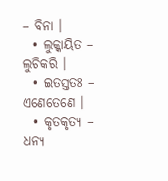– ବିନା ।
  • ଲୁକ୍କାୟିତ – ଲୁଚିକରି ।
  • ଇତସ୍ତତଃ – ଏଣେତେଣେ ।
  • କୃତକୃତ୍ୟ – ଧନ୍ୟ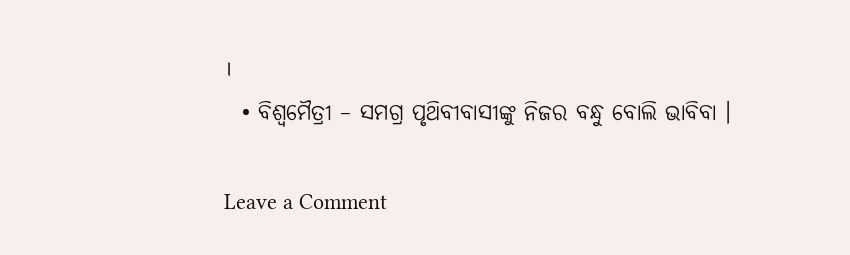।
  • ବିଶ୍ଵମୈତ୍ରୀ – ସମଗ୍ର ପୃଥ‌ିବୀବାସୀଙ୍କୁ ନିଜର ବନ୍ଧୁ ବୋଲି ଭାବିବା ।

Leave a Comment